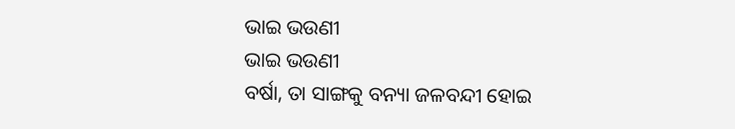ଭାଇ ଭଉଣୀ
ଭାଇ ଭଉଣୀ
ବର୍ଷା, ତା ସାଙ୍ଗକୁ ବନ୍ୟା ଜଳବନ୍ଦୀ ହୋଇ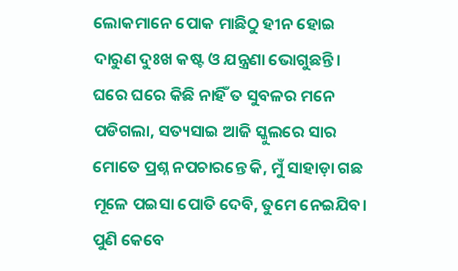ଲୋକମାନେ ପୋକ ମାଛିଠୁ ହୀନ ହୋଇ ଦାରୁଣ ଦୁଃଖ କଷ୍ଟ ଓ ଯନ୍ତ୍ରଣା ଭୋଗୁଛନ୍ତି। ଘରେ ଘରେ କିଛି ନାହିଁ ତ ସୁବଳର ମନେ ପଡିଗଲା, ସତ୍ୟସାଇ ଆଜି ସ୍କୁଲରେ ସାର ମୋତେ ପ୍ରଶ୍ନ ନପଚାରନ୍ତେ କି, ମୁଁ ସାହାଡ଼ା ଗଛ ମୂଳେ ପଇସା ପୋତି ଦେବି, ତୁମେ ନେଇଯିବ। ପୁଣି କେବେ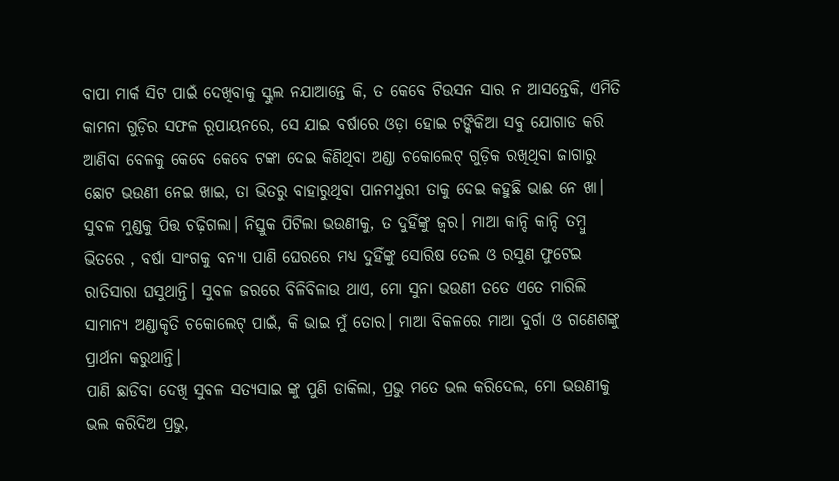ବାପା ମାର୍କ ସିଟ ପାଇଁ ଦେଖିବାକୁ ସ୍କୁଲ ନଯାଆନ୍ତେ କି, ତ କେବେ ଟିଉସନ ସାର ନ ଆସନ୍ତେକି, ଏମିତି କାମନା ଗୁଡ଼ିର ସଫଳ ରୂପାୟନରେ, ସେ ଯାଇ ବର୍ଷାରେ ଓଡ଼ା ହୋଇ ଟଙ୍କିକିଆ ସବୁ ଯୋଗାଡ କରି ଆଣିବା ବେଳକୁ କେବେ କେବେ ଟଙ୍କା ଦେଇ କିଣିଥିବା ଅଣ୍ଡା ଚକୋଲେଟ୍ ଗୁଡ଼ିକ ରଖିଥିବା ଜାଗାରୁ ଛୋଟ ଭଉଣୀ ନେଇ ଖାଇ, ତା ଭିତରୁ ବାହାରୁଥିବା ପାନମଧୁରୀ ତାକୁ ଦେଇ କହୁଛି ଭାଈ ନେ ଖା।
ସୁବଳ ମୁଣ୍ଡକୁ ପିତ୍ତ ଚଢ଼ିଗଲା। ନିସ୍ତୁକ ପିଟିଲା ଭଉଣୀକୁ, ତ ଦୁହିଁଙ୍କୁ ଜ୍ଵର। ମାଆ କାନ୍ଦି କାନ୍ଦି ତମ୍ବୁ ଭିତରେ , ବର୍ଷା ସାଂଗକୁ ବନ୍ୟା ପାଣି ଘେରରେ ମଧ୍ୟ ଦୁହିଁଙ୍କୁ ସୋରିଷ ତେଲ ଓ ରସୁଣ ଫୁଟେଇ ରାତିସାରା ଘସୁଥାନ୍ତି। ସୁବଳ ଜରରେ ବିଳିବିଳାଉ ଥାଏ, ମୋ ସୁନା ଭଉଣୀ ତତେ ଏତେ ମାରିଲି ସାମାନ୍ୟ ଅଣ୍ଡାକୃତି ଚକୋଲେଟ୍ ପାଇଁ, କି ଭାଇ ମୁଁ ତୋର। ମାଆ ବିକଳରେ ମାଆ ଦୁର୍ଗା ଓ ଗଣେଶଙ୍କୁ ପ୍ରାର୍ଥନା କରୁଥାନ୍ତି।
ପାଣି ଛାଡିବା ଦେଖି ସୁବଳ ସତ୍ୟସାଇ ଙ୍କୁ ପୁଣି ଡାକିଲା, ପ୍ରଭୁ ମତେ ଭଲ କରିଦେଲ, ମୋ ଭଉଣୀକୁ ଭଲ କରିଦିଅ ପ୍ରଭୁ,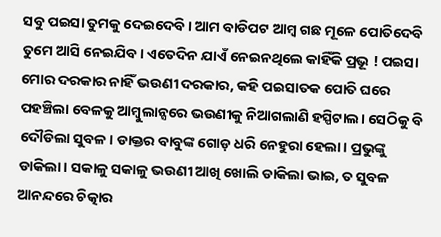ସବୁ ପଇସା ତୁମକୁ ଦେଇଦେବି। ଆମ ବାଡିପଟ ଆମ୍ବ ଗଛ ମୂଳେ ପୋତିଦେବି ତୁମେ ଆସି ନେଇଯିବ। ଏତେଦିନ ଯାଏଁ ନେଇନଥିଲେ କାହିଁକି ପ୍ରଭୂ ! ପଇସା ମୋର ଦରକାର ନାହିଁ ଭଉଣୀ ଦରକାର, କହି ପଇସାତକ ପୋତି ଘରେ ପହଞ୍ଚିଲା ବେଳକୁ ଆମ୍ବୁଲାନ୍ସରେ ଭଉଣୀକୁ ନିଆଗଲାଣି ହସ୍ପିଟାଲ। ସେଠିକୁ ବି ଦୌଡିଲା ସୁବଳ। ଡାକ୍ତର ବାବୁଙ୍କ ଗୋଡ଼ ଧରି ନେହୁରା ହେଲା। ପ୍ରଭୁଙ୍କୁ ଡାକିଲା। ସକାଳୁ ସକାଳୁ ଭଉଣୀ ଆଖି ଖୋଲି ଡାକିଲା ଭାଇ, ତ ସୁବଳ ଆନନ୍ଦରେ ଚିତ୍କାର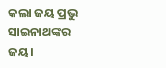କଲା ଜୟ ପ୍ରଭୁ ସାଇନାଥଙ୍କର ଜୟ।